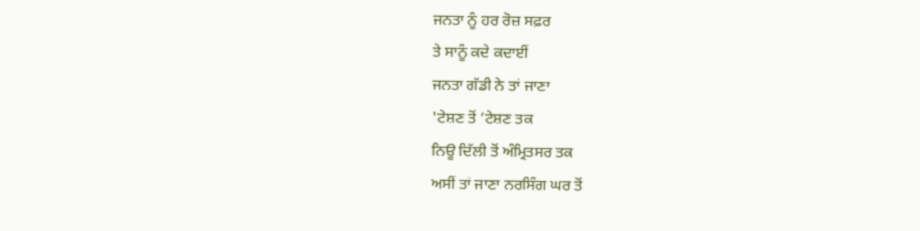ਜਨਤਾ ਨੂੰ ਹਰ ਰੋਜ਼ ਸਫ਼ਰ
ਤੇ ਸਾਨੂੰ ਕਦੇ ਕਦਾਈਂ
ਜਨਤਾ ਗੱਡੀ ਨੇ ਤਾਂ ਜਾਣਾ
'ਟੇਸ਼ਣ ਤੋਂ ’ਟੇਸ਼ਣ ਤਕ
ਨਿਊ ਦਿੱਲੀ ਤੋਂ ਅੰਮ੍ਰਿਤਸਰ ਤਕ
ਅਸੀਂ ਤਾਂ ਜਾਣਾ ਨਰਸਿੰਗ ਘਰ ਤੋਂ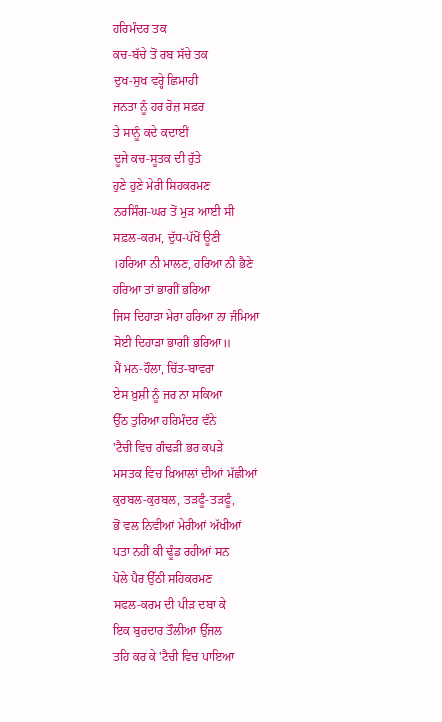ਹਰਿਮੰਦਰ ਤਕ
ਕਚ-ਬੱਚੇ ਤੋਂ ਰਬ ਸੱਚੇ ਤਕ
ਦੁਖ-ਸੁਖ ਵਰ੍ਹੇ ਛਿਮਾਹੀ
ਜਨਤਾ ਨੂੰ ਹਰ ਰੋਜ਼ ਸਫ਼ਰ
ਤੇ ਸਾਨੂੰ ਕਦੇ ਕਦਾਈਂ
ਦੂਜੇ ਕਚ-ਸੂਤਕ ਦੀ ਰੁੱਤੇ
ਹੁਣੇ ਹੁਣੇ ਮੇਰੀ ਸਿਹਕਰਮਣ
ਨਰਸਿੰਗ-ਘਰ ਤੋਂ ਮੁੜ ਆਈ ਸੀ
ਸਫ਼ਲ-ਕਰਮ, ਦੁੱਧ-ਪੱਖੋਂ ਊਣੀ
।ਹਰਿਆ ਨੀ ਮਾਲਣ, ਹਰਿਆ ਨੀ ਭੈਣੇ
ਹਰਿਆ ਤਾਂ ਭਾਗੀਂ ਭਰਿਆ
ਜਿਸ ਦਿਹਾੜਾ ਮੇਰਾ ਹਰਿਆ ਨਾ ਜੰਮਿਆ
ਸੋਈ ਦਿਹਾੜਾ ਭਾਗੀਂ ਭਰਿਆ॥
ਮੈਂ ਮਨ-ਹੌਲਾ, ਚਿੱਤ-ਬਾਵਰਾ
ਏਸ ਖ਼ੁਸ਼ੀ ਨੂੰ ਜਰ ਨਾ ਸਕਿਆ
ਉੱਠ ਤੁਰਿਆ ਹਰਿਮੰਦਰ ਵੰਨੇ
'ਟੈਚੀ ਵਿਚ ਗੰਢੜੀ ਭਰ ਕਪੜੇ
ਮਸਤਕ ਵਿਚ ਖ਼ਿਆਲਾਂ ਦੀਆਂ ਮੱਛੀਆਂ
ਕੁਰਬਲ-ਕੁਰਬਲ, ਤੜਫੂੰ-ਤੜਫੂੰ,
ਭੋਂ ਵਲ ਨਿਵੀਆਂ ਮੇਰੀਆਂ ਅੱਖੀਆਂ
ਪਤਾ ਨਹੀਂ ਕੀ ਢੂੰਡ ਰਹੀਆਂ ਸਨ
ਪੋਲੇ ਪੈਰ ਉੱਠੀ ਸਹਿਕਰਮਣ
ਸਫਲ-ਕਰਮ ਦੀ ਪੀੜ ਦਬਾ ਕੇ
ਇਕ ਬੁਰਦਾਰ ਤੌਲੀਆ ਉੱਜਲ
ਤਹਿ ਕਰ ਕੇ 'ਟੈਚੀ ਵਿਚ ਪਾਇਆ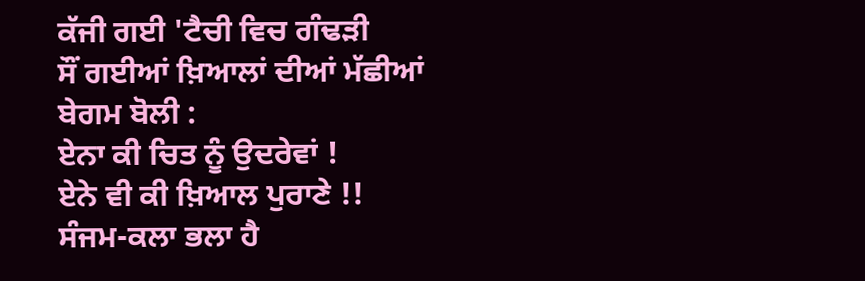ਕੱਜੀ ਗਈ 'ਟੈਚੀ ਵਿਚ ਗੰਢੜੀ
ਸੌਂ ਗਈਆਂ ਖ਼ਿਆਲਾਂ ਦੀਆਂ ਮੱਛੀਆਂ
ਬੇਗਮ ਬੋਲੀ :
ਏਨਾ ਕੀ ਚਿਤ ਨੂੰ ਉਦਰੇਵਾਂ !
ਏਨੇ ਵੀ ਕੀ ਖ਼ਿਆਲ ਪੁਰਾਣੇ !!
ਸੰਜਮ-ਕਲਾ ਭਲਾ ਹੈ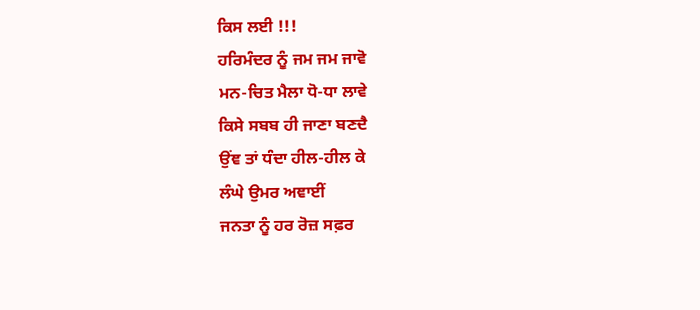ਕਿਸ ਲਈ !!!
ਹਰਿਮੰਦਰ ਨੂੰ ਜਮ ਜਮ ਜਾਵੋ
ਮਨ-ਚਿਤ ਮੈਲਾ ਧੋ-ਧਾ ਲਾਵੇ
ਕਿਸੇ ਸਬਬ ਹੀ ਜਾਣਾ ਬਣਦੈ
ਉਂਞ ਤਾਂ ਧੰਦਾ ਹੀਲ-ਹੀਲ ਕੇ
ਲੰਘੇ ਉਮਰ ਅਞਾਈਂ
ਜਨਤਾ ਨੂੰ ਹਰ ਰੋਜ਼ ਸਫ਼ਰ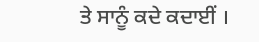ਤੇ ਸਾਨੂੰ ਕਦੇ ਕਦਾਈਂ ।